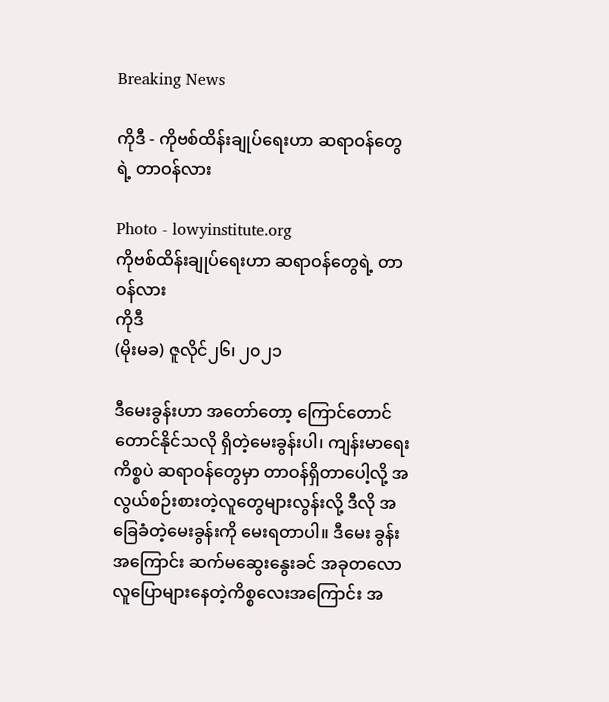Breaking News

ကိုဒီ - ကိုဗစ်ထိန်းချုပ်ရေးဟာ ဆရာဝန်တွေရဲ့ တာဝန်လား

Photo - lowyinstitute.org
ကိုဗစ်ထိန်းချုပ်ရေးဟာ ဆရာဝန်တွေရဲ့ တာဝန်လား
ကိုဒီ
(မိုးမခ) ဇူလိုင်၂၆၊ ၂၀၂၁

ဒီမေးခွန်းဟာ အတော်တော့ ကြောင်တောင်တောင်နိုင်သလို ရှိတဲ့မေးခွန်းပါ၊ ကျန်းမာရေးကိစ္စပဲ ဆရာဝန်တွေမှာ တာဝန်ရှိတာပေါ့လို့ အလွယ်စဉ်းစားတဲ့လူတွေများလွန်းလို့ ဒီလို အခြေခံတဲ့မေးခွန်းကို မေးရတာပါ။ ဒီမေး ခွန်းအကြောင်း ဆက်မဆွေးနွေးခင် အခုတလောလူပြောများနေတဲ့ကိစ္စလေးအကြောင်း အ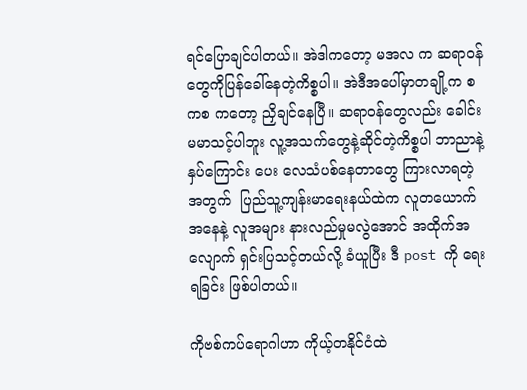ရင်ပြောချင်ပါတယ်။ အဲဒါကတော့ မအလ က ဆရာဝန်တွေကိုပြန်ခေါ်နေတဲ့ကိစ္စပါ။ အဲဒီအပေါ်မှာတချို့က စကစ ကတော့ ညှိချင်နေပြီ။ ဆရာဝန်တွေလည်း ခေါင်းမမာသင့်ပါဘူး လူ့အသက်တွေနဲ့ဆိုင်တဲ့ကိစ္စပါ ဘာညာနဲ့ နှပ်ကြောင်း ပေး လေသံပစ်နေတာတွေ ကြားလာရတဲ့အတွက်  ပြည်သူ့ကျန်းမာရေးနယ်ထဲက လူတယောက်အနေနဲ့ လူအများ နားလည်မှုမလွဲအောင် အထိုက်အလျောက် ရှင်းပြသင့်တယ်လို့ ခံယူပြီး ဒီ post ကို ရေးရခြင်း ဖြစ်ပါတယ်။

ကိုဗစ်ကပ်ရောဂါဟာ ကိုယ့်တနိုင်ငံထဲ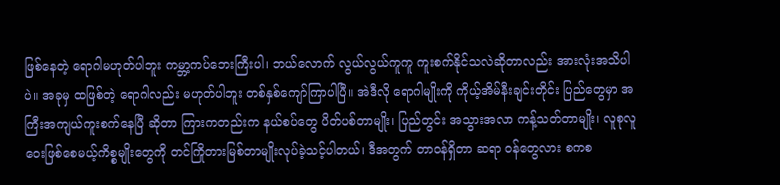ဖြစ်နေတဲ့ ရောဂါမဟုတ်ပါဘူး ကမ္ဘာ့ကပ်ဘေးကြီးပါ၊ ဘယ်လောက် လွယ်လွယ်ကူကူ ကူးစက်နိုင်သလဲဆိုတာလည်း အားလုံးအသိပါပဲ။ အခုမှ ထဖြစ်တဲ့ ရောဂါလည်း မဟုတ်ပါဘူး တစ်နှစ်ကျော်ကြာပါပြီ။ အဲဒီလို ရောဂါမျိုးကို ကိုယ့်အိမ်နီးချင်းတိုင်း ပြည်တွေမှာ အကြီးအကျယ်ကူးစက်နေပြီ ဆိုတာ ကြားကတည်းက နယ်စပ်တွေ ပိတ်ပစ်တာမျိုး၊ ပြည်တွင်း အသွားအလာ ကန့်သတ်တာမျိုး၊ လူစုလူဝေးဖြစ်စေမယ့်ကိစ္စမျိုးတွေကို တင်ကြိုတားမြစ်တာမျိုးလုပ်ခဲ့သင့်ပါတယ်၊ ဒီအတွက် တာဝန်ရှိတာ ဆရာ ဝန်တွေလား စကစ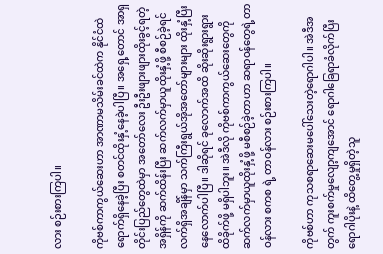လား စဉ်းစားကြပါ။

ကိုဗစ်ကာကွယ်ဆေးဟာ အာဏာမသိမ်းခင်ထဲက နိုင်ငံထဲရောက်ရှိနေခဲ့ပြီး စတင်ထိုးနှံ့နေခဲ့ပါပြီ။ အရှေ့တောင် အာရှတိုင်းပြည်တွေထဲမှာ အတော်လေး ဦးဦးဖျားဖျားထိုးခွင့်ရတဲ့အရှိန်ကို ဆက်ထိန်းပြီး ဆက်လက်မှာယူထိုးနှံ့ဖို့ စီစဉ်ခဲ့ရင် လက်ရှိအချိန်မှာ သက်ကြီးရွယ်အိုအတော်များများ ထိုးနှံ့ပြီးနေလောက်ပါပြီ။ ဒါဆိုရင် ခုလောက်အထိ ဆိုးဆိုးရွားရွားထိခိုက်ဖို့ မရှိပါဘူး။ အဲဒီလို ကိုဗစ်ကာကွယ်ဆေးတွေကို ဆက်လက်မှာယူထိုးနှံ့ဖို့ မစီစဉ်ခဲ့တာဟာ ဆရာဝန်တွေရဲ့တာဝန်လား စကစ ရဲ့ တာဝန်လား စဉ်းစားကြပါ။

ကိုဗစ်ဟာ ကုသစရာဆေးမပေါ်သေးတဲ့ရောဂါပါ။ အဲဒီအတွက် ကူးစက်မှုလျော့ကျအောင် ရောဂါခြေရာခံလိုက်ပြီး ရောဂါပိုးနဲ့ ထိတွေ့မှုရှိတဲ့သူ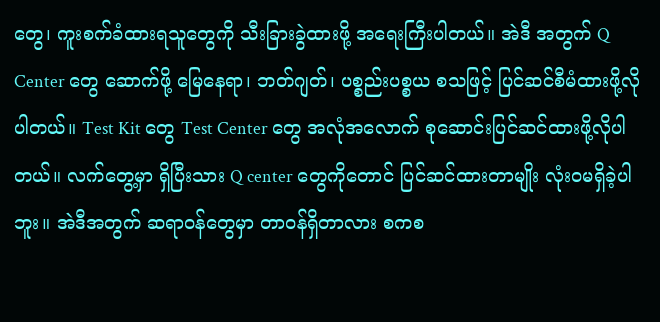တွေ၊ ကူးစက်ခံထားရသူတွေကို သီးခြားခွဲထားဖို့ အရေးကြီးပါတယ်။ အဲဒီ အတွက် Q Center တွေ ဆောက်ဖို့ မြေနေရာ၊ ဘတ်ဂျတ်၊ ပစ္စည်းပစ္စယ စသဖြင့် ပြင်ဆင်စီမံထားဖို့လိုပါတယ်။ Test Kit တွေ Test Center တွေ အလုံအလောက် စုဆောင်းပြင်ဆင်ထားဖို့လိုပါတယ်။ လက်တွေ့မှာ ရှိပြီးသား Q center တွေကိုတောင် ပြင်ဆင်ထားတာမျိုး လုံးဝမရှိခဲ့ပါဘူး။ အဲဒီအတွက် ဆရာဝန်တွေမှာ တာဝန်ရှိတာလား စကစ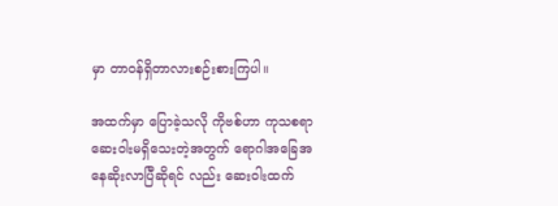မှာ တာဝန်ရှိတာလားစဉ်းစားကြပါ။

အထက်မှာ ပြောခဲ့သလို ကိုဗစ်ဟာ ကုသစရာ ဆေးဝါးမရှိသေးတဲ့အတွက် ရောဂါအခြေအနေဆိုးလာပြီဆိုရင် လည်း ဆေးဝါးထက်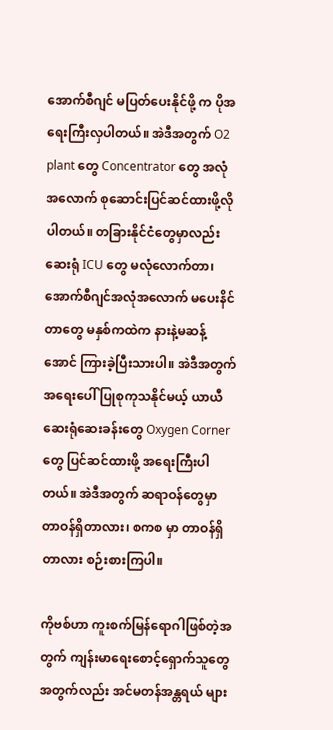အောက်စီဂျင် မပြတ်ပေးနိုင်ဖို့ က ပိုအရေးကြီးလှပါတယ်။ အဲဒီအတွက် O2 plant တွေ Concentrator တွေ အလုံအလောက် စုဆောင်းပြင်ဆင်ထားဖို့လိုပါတယ်။ တခြားနိုင်ငံတွေမှာလည်း ဆေးရုံ ICU တွေ မလုံလောက်တာ၊ အောက်စီဂျင်အလုံအလောက် မပေးနိင်တာတွေ မနှစ်ကထဲက နားနဲ့မဆန့်အောင် ကြားခဲ့ပြီးသားပါ။ အဲဒီအတွက် အရေးပေါ် ပြုစုကုသနိုင်မယ့် ယာယီဆေးရုံဆေးခန်းတွေ Oxygen Corner တွေ ပြင်ဆင်ထားဖို့ အရေးကြီးပါတယ်။ အဲဒီအတွက် ဆရာဝန်တွေမှာ တာဝန်ရှိတာလား၊ စကစ မှာ တာဝန်ရှိတာလား စဉ်းစားကြပါ။

ကိုဗစ်ဟာ ကူးစက်မြန်ရောဂါဖြစ်တဲ့အတွက် ကျန်းမာရေးစောင့်ရှောက်သူတွေအတွက်လည်း အင်မတန်အန္တရယ် များ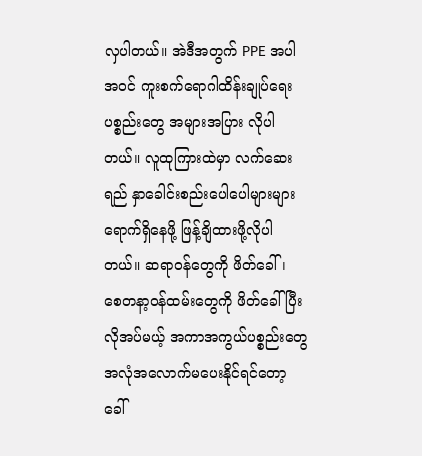လှပါတယ်။ အဲဒီအတွက် PPE အပါအဝင် ကူးစက်ရောဂါထိန်းချုပ်ရေး ပစ္စည်းတွေ အများအပြား လိုပါတယ်။ လူထုကြားထဲမှာ လက်ဆေးရည် နှာခေါင်းစည်းပေါပေါများများရောက်ရှိနေဖို့ ဖြန့်ချိထားဖို့လိုပါတယ်။ ဆရာဝန်တွေကို ဖိတ်ခေါ်၊ စေတနာ့ဝန်ထမ်းတွေကို ဖိတ်ခေါ်ပြီးလိုအပ်မယ့် အကာအကွယ်ပစ္စည်းတွေ  အလုံအလောက်မပေးနိုင်ရင်တော့ ခေါ်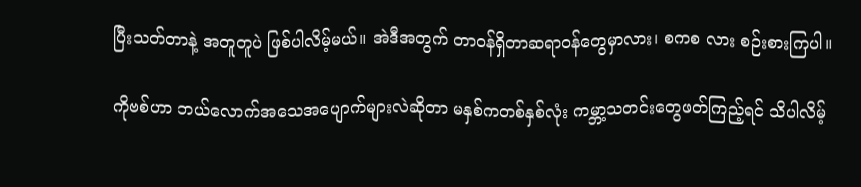ပြီးသတ်တာနဲ့ အတူတူပဲ ဖြစ်ပါလိမ့်မယ်။ အဲဒီအတွက် တာဝန်ရှိတာဆရာဝန်တွေမှာလား၊ စကစ လား စဉ်းစားကြပါ။

ကိုဗစ်ဟာ ဘယ်လောက်အသေအပျောက်များလဲဆိုတာ မနှစ်ကတစ်နှစ်လုံး ကမ္ဘာ့သတင်းတွေဖတ်ကြည့်ရင် သိပါလိမ့်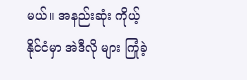မယ်။ အနည်းဆုံး ကိုယ့်နိုင်ငံမှာ အဲဒီလို များ ကြုံခဲ့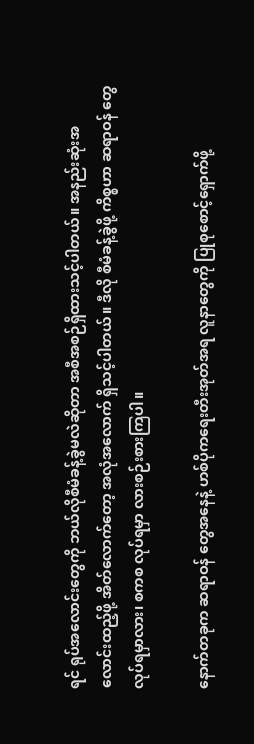ရင် ရုပ်အလောင်းတွေကို ဘယ်လိုစီမံခန့်ခွဲမလဲဆိုတာ အစီအစဉ်ရှိထားသင့်ပါတယ်။ အနည်းဆုံးအလောင်းထည့်ဖို့ အိတ်လောက်တော့ အလုံအလောက် ရှိသင့်ပါတယ်။ ဒီလို စီမံခန့်ခွဲဖို့ ကိစ္စဟာ ဆရာဝန် တွေလုပ်ရမှာလား၊ စကစ လုပ်ရမှာ လားစဉ်းစားကြပါ။

နောက်တခုက ဆရာဝန် တွေအနေနဲ့ ဟစ်ပိုကရေးတီးအုတ်အရ လူနာတွေကို ပြုစုစောင့်ရှောက်ဖို့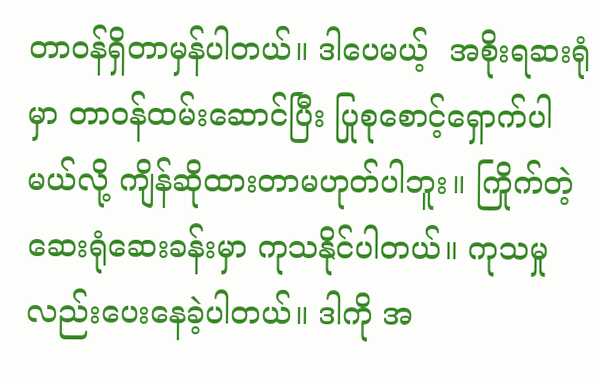တာဝန်ရှိတာမှန်ပါတယ်။ ဒါပေမယ့်  အစိုးရဆးရုံမှာ တာဝန်ထမ်းဆောင်ပြီး ပြုစုစောင့်ရှောက်ပါမယ်လို့ ကျိန်ဆိုထားတာမဟုတ်ပါဘူး။ ကြိုက်တဲ့ဆေးရုံဆေးခန်းမှာ ကုသနိုင်ပါတယ်။ ကုသမှုလည်းပေးနေခဲ့ပါတယ်။ ဒါကို အ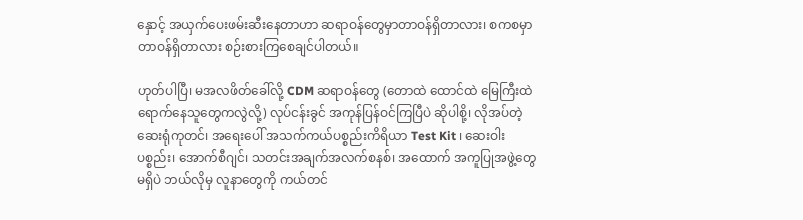နှောင့် အယှက်ပေးဖမ်းဆီးနေတာဟာ ဆရာဝန်တွေမှာတာဝန်ရှိတာလား၊ စကစမှာ တာဝန်ရှိတာလား စဉ်းစားကြစေချင်ပါတယ်။

ဟုတ်ပါပြီ၊ မအလဖိတ်ခေါ်လို့ CDM ဆရာဝန်တွေ (တောထဲ ထောင်ထဲ မြေကြီးထဲရောက်နေသူတွေကလွဲလို့) လုပ်ငန်းခွင် အကုန်ပြန်ဝင်ကြပြီပဲ ဆိုပါစို့၊ လိုအပ်တဲ့  ဆေးရုံကုတင်၊ အရေးပေါ် အသက်ကယ်ပစ္စည်းကိရိယာ Test Kit ၊ ဆေးဝါးပစ္စည်း၊ အောက်စီဂျင်၊ သတင်းအချက်အလက်စနစ်၊ အထောက် အကူပြုအဖွဲ့တွေမရှိပဲ ဘယ်လိုမှ လူနာတွေကို ကယ်တင်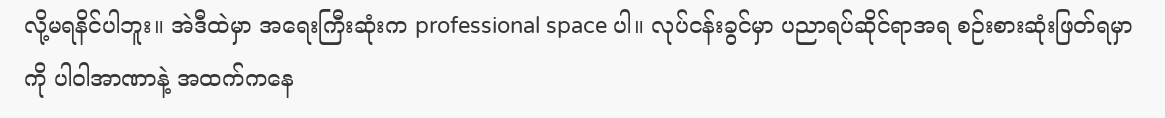လို့မရနိင်ပါဘူး။ အဲဒီထဲမှာ အရေးကြီးဆုံးက professional space ပါ။ လုပ်ငန်းခွင်မှာ ပညာရပ်ဆိုင်ရာအရ စဉ်းစားဆုံးဖြတ်ရမှာကို ပါဝါအာဏာနဲ့ အထက်ကနေ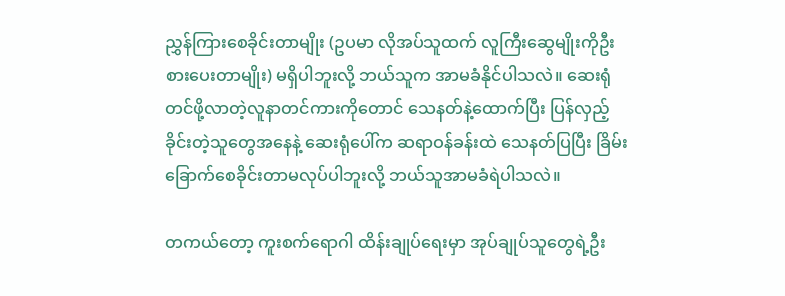ညွှန်ကြားစေခိုင်းတာမျိုး (ဥပမာ လိုအပ်သူထက် လူကြီးဆွေမျိုးကိုဦးစားပေးတာမျိုး) မရှိပါဘူးလို့ ဘယ်သူက အာမခံနိုင်ပါသလဲ။ ဆေးရုံတင်ဖို့လာတဲ့လူနာတင်ကားကိုတောင် သေနတ်နဲ့ထောက်ပြီး ပြန်လှည့်ခိုင်းတဲ့သူတွေအနေနဲ့ ဆေးရုံပေါ်က ဆရာဝန်ခန်းထဲ သေနတ်ပြပြီး ခြိမ်းခြောက်စေခိုင်းတာမလုပ်ပါဘူးလို့ ဘယ်သူအာမခံရဲပါသလဲ။

တကယ်တော့ ကူးစက်ရောဂါ ထိန်းချုပ်ရေးမှာ အုပ်ချုပ်သူတွေရဲ့ဦး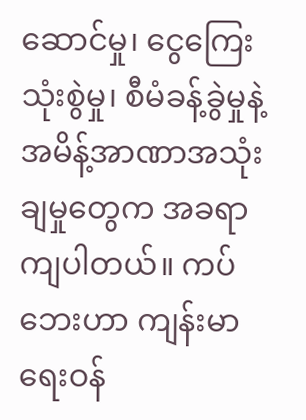ဆောင်မှု၊ ငွေကြေးသုံးစွဲမှု၊ စီမံခန့်ခွဲမှုနဲ့ အမိန့်အာဏာအသုံးချမှုတွေက အခရာကျပါတယ်။ ကပ်ဘေးဟာ ကျန်းမာရေးဝန်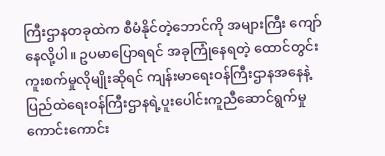ကြီးဌာနတခုထဲက စီမံနိုင်တဲ့ဘောင်ကို အများကြီး ကျော်နေလို့ပါ။ ဥပမာပြောရရင် အခုကြုံနေရတဲ့ ထောင်တွင်းကူးစက်မှုလိုမျိုးဆိုရင် ကျန်းမာရေးဝန်ကြီးဌာနအနေနဲ့ ပြည်ထဲရေးဝန်ကြီးဌာနရဲ့ပူးပေါင်းကူညီဆောင်ရွက်မှု ကောင်းကောင်း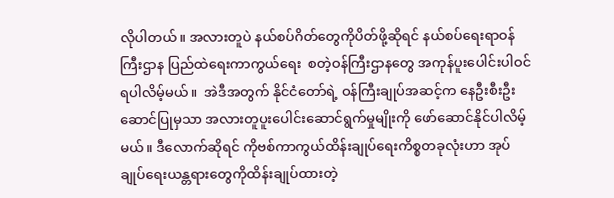လိုပါတယ်။ အလားတူပဲ နယ်စပ်ဂိတ်တွေကိုပိတ်ဖို့ဆိုရင် နယ်စပ်ရေးရာဝန်ကြီးဌာန ပြည်ထဲရေးကာကွယ်ရေး  စတဲ့ဝန်ကြီးဌာနတွေ အကုန်ပူးပေါင်းပါဝင်ရပါလိမ့်မယ်။  အဲဒီအတွက် နိုင်ငံတော်ရဲ့ ဝန်ကြီးချုပ်အဆင့်က နေဦးစီးဦးဆောင်ပြုမှသာ အလားတူပူးပေါင်းဆောင်ရွက်မှုမျိုးကို ဖော်ဆောင်နိုင်ပါလိမ့်မယ်။ ဒီလောက်ဆိုရင် ကိုဗစ်ကာကွယ်ထိန်းချုပ်ရေးကိစ္စတခုလုံးဟာ အုပ်ချုပ်ရေးယန္တရားတွေကိုထိန်းချုပ်ထားတဲ့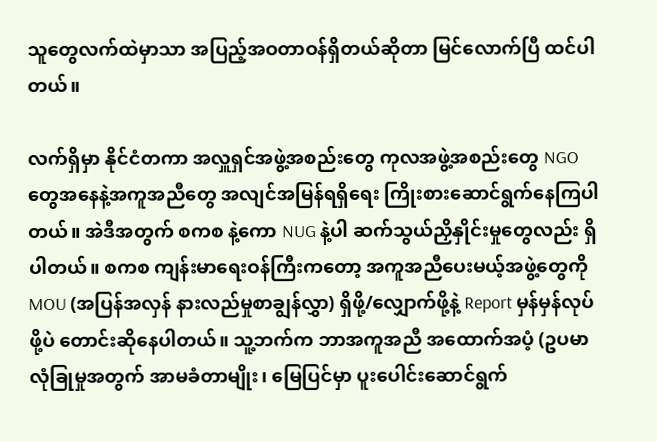သူတွေလက်ထဲမှာသာ အပြည့်အဝတာဝန်ရှိတယ်ဆိုတာ မြင်လောက်ပြီ ထင်ပါတယ်။

လက်ရှိမှာ နိုင်ငံတကာ အလှူရှင်အဖွဲ့အစည်းတွေ ကုလအဖွဲ့အစည်းတွေ NGO တွေအနေနဲ့အကူအညီတွေ အလျင်အမြန်ရရှိရေး ကြိုးစားဆောင်ရွက်နေကြပါတယ်။ အဲဒီအတွက် စကစ နဲ့ကော NUG နဲ့ပါ ဆက်သွယ်ညှိနှိုင်းမှုတွေလည်း ရှိပါတယ်။ စကစ ကျန်းမာရေးဝန်ကြီးကတော့ အကူအညီပေးမယ့်အဖွဲ့တွေကို MOU (အပြန်အလှန် နားလည်မှုစာချွန်လွှာ) ရှိဖို့/လျှောက်ဖို့နဲ့ Report မှန်မှန်လုပ်ဖို့ပဲ တောင်းဆိုနေပါတယ်။ သူ့ဘက်က ဘာအကူအညီ အထောက်အပံ့ (ဥပမာ လုံခြုမှုအတွက် အာမခံတာမျိုး၊ မြေပြင်မှာ ပူးပေါင်းဆောင်ရွက်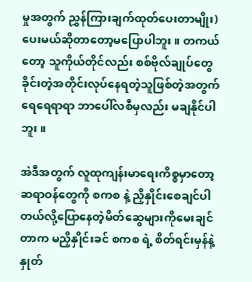မှုအတွက် ညွှန်ကြားချက်ထုတ်ပေးတာမျိုး) ပေးမယ်ဆိုတာတော့မပြောပါဘူး။ တကယ်တော့ သူကိုယ်တိုင်လည်း စစ်ဗိုလ်ချုပ်တွေခိုင်းတဲ့အတိုင်းလုပ်နေရတဲ့သူဖြစ်တဲ့အတွက် ရေရေရာရာ ဘာပေါ်လစီမှလည်း မချနိုင်ပါဘူး။

အဲဒီအတွက် လူထုကျန်းမာရေးကိစ္စမှာတော့ ဆရာဝန်တွေကို စကစ နဲ့ ညှိနှိုင်းစေချင်ပါတယ်လို့ပြောနေတဲ့မိတ်ဆွေများကိုမေးချင်တာက မညှိနှိုင်းခင် စကစ ရဲ့ စိတ်ရင်းမှန်နဲ့ နှုတ်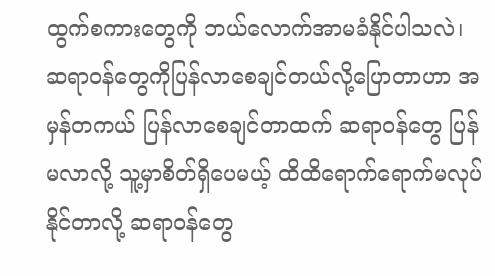ထွက်စကားတွေကို ဘယ်လောက်အာမခံနိုင်ပါသလဲ၊ ဆရာဝန်တွေကိုပြန်လာစေချင်တယ်လို့ပြောတာဟာ အမှန်တကယ် ပြန်လာစေချင်တာထက် ဆရာဝန်တွေ ပြန်မလာလို့ သူ့မှာစိတ်ရှိပေမယ့် ထိထိရောက်ရောက်မလုပ်နိုင်တာလို့ ဆရာဝန်တွေ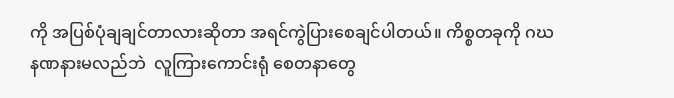ကို အပြစ်ပုံချချင်တာလားဆိုတာ အရင်ကွဲပြားစေချင်ပါတယ်။ ကိစ္စတခုကို ဂဃနဏနားမလည်ဘဲ  လူကြားကောင်းရုံ စေတနာတွေ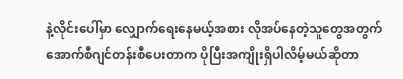နဲ့လိုင်းပေါ်မှာ လျှောက်ရေးနေမယ့်အစား လိုအပ်နေတဲ့သူတွေအတွက် အောက်စီဂျင်တန်းစီပေးတာက ပိုပြီးအကျိုးရှိပါလိမ့်မယ်ဆိုတာ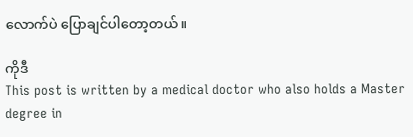လောက်ပဲ ပြောချင်ပါတော့တယ်။

ကိုဒီ
This post is written by a medical doctor who also holds a Master degree in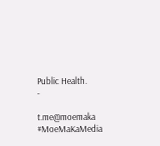Public Health.
-

t.me@moemaka
#MoeMaKaMedia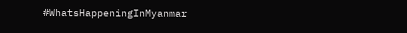#WhatsHappeningInMyanmar